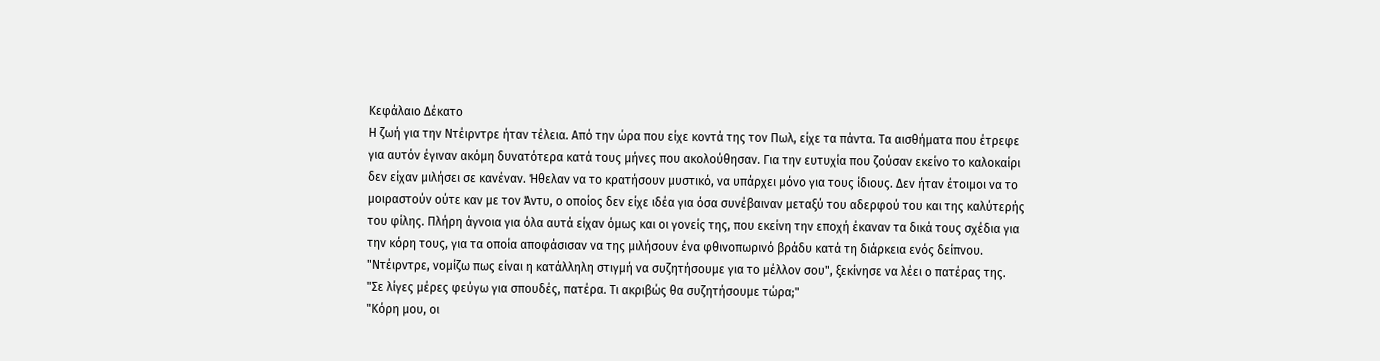Κεφάλαιο Δέκατο
Η ζωή για την Ντέιρντρε ήταν τέλεια. Από την ώρα που είχε κοντά της τον Πωλ, είχε τα πάντα. Τα αισθήματα που έτρεφε για αυτόν έγιναν ακόμη δυνατότερα κατά τους μήνες που ακολούθησαν. Για την ευτυχία που ζούσαν εκείνο το καλοκαίρι δεν είχαν μιλήσει σε κανέναν. Ήθελαν να το κρατήσουν μυστικό, να υπάρχει μόνο για τους ίδιους. Δεν ήταν έτοιμοι να το μοιραστούν ούτε καν με τον Άντυ, ο οποίος δεν είχε ιδέα για όσα συνέβαιναν μεταξύ του αδερφού του και της καλύτερής του φίλης. Πλήρη άγνοια για όλα αυτά είχαν όμως και οι γονείς της, που εκείνη την εποχή έκαναν τα δικά τους σχέδια για την κόρη τους, για τα οποία αποφάσισαν να της μιλήσουν ένα φθινοπωρινό βράδυ κατά τη διάρκεια ενός δείπνου.
"Ντέιρντρε, νομίζω πως είναι η κατάλληλη στιγμή να συζητήσουμε για το μέλλον σου", ξεκίνησε να λέει ο πατέρας της.
"Σε λίγες μέρες φεύγω για σπουδές, πατέρα. Τι ακριβώς θα συζητήσουμε τώρα;"
"Κόρη μου, οι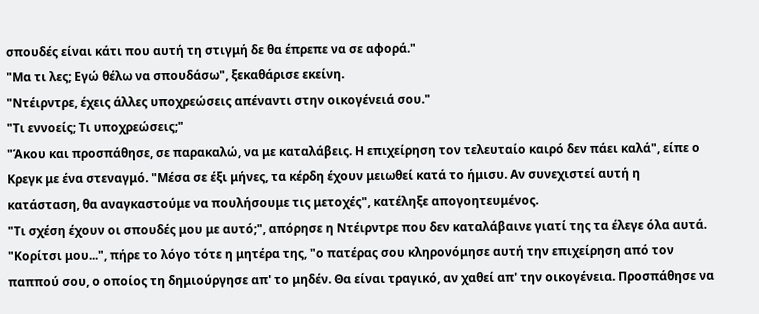σπουδές είναι κάτι που αυτή τη στιγμή δε θα έπρεπε να σε αφορά."
"Μα τι λες; Εγώ θέλω να σπουδάσω", ξεκαθάρισε εκείνη.
"Ντέιρντρε, έχεις άλλες υποχρεώσεις απέναντι στην οικογένειά σου."
"Τι εννοείς; Τι υποχρεώσεις;"
"Άκου και προσπάθησε, σε παρακαλώ, να με καταλάβεις. Η επιχείρηση τον τελευταίο καιρό δεν πάει καλά", είπε ο Κρεγκ με ένα στεναγμό. "Μέσα σε έξι μήνες, τα κέρδη έχουν μειωθεί κατά το ήμισυ. Αν συνεχιστεί αυτή η κατάσταση, θα αναγκαστούμε να πουλήσουμε τις μετοχές", κατέληξε απογοητευμένος.
"Τι σχέση έχουν οι σπουδές μου με αυτό;", απόρησε η Ντέιρντρε που δεν καταλάβαινε γιατί της τα έλεγε όλα αυτά.
"Κορίτσι μου...", πήρε το λόγο τότε η μητέρα της, "ο πατέρας σου κληρονόμησε αυτή την επιχείρηση από τον παππού σου, ο οποίος τη δημιούργησε απ' το μηδέν. Θα είναι τραγικό, αν χαθεί απ' την οικογένεια. Προσπάθησε να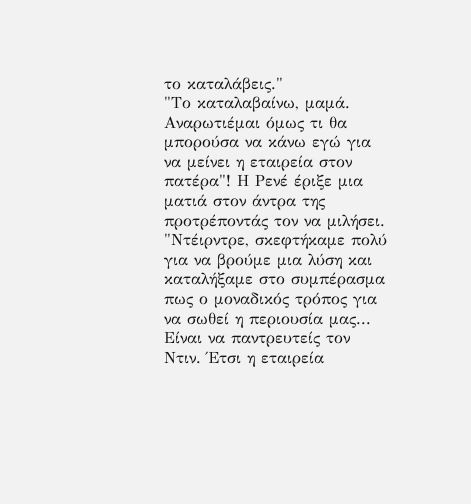το καταλάβεις."
"Το καταλαβαίνω, μαμά. Αναρωτιέμαι όμως τι θα μπορούσα να κάνω εγώ για να μείνει η εταιρεία στον πατέρα"! Η Ρενέ έριξε μια ματιά στον άντρα της προτρέποντάς τον να μιλήσει.
"Ντέιρντρε, σκεφτήκαμε πολύ για να βρούμε μια λύση και καταλήξαμε στο συμπέρασμα πως ο μοναδικός τρόπος για να σωθεί η περιουσία μας... Είναι να παντρευτείς τον Ντιν. Έτσι η εταιρεία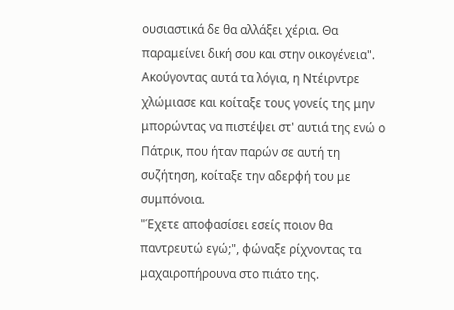ουσιαστικά δε θα αλλάξει χέρια. Θα παραμείνει δική σου και στην οικογένεια". Ακούγοντας αυτά τα λόγια, η Ντέιρντρε χλώμιασε και κοίταξε τους γονείς της μην μπορώντας να πιστέψει στ' αυτιά της ενώ ο Πάτρικ, που ήταν παρών σε αυτή τη συζήτηση, κοίταξε την αδερφή του με συμπόνοια.
"Έχετε αποφασίσει εσείς ποιον θα παντρευτώ εγώ;", φώναξε ρίχνοντας τα μαχαιροπήρουνα στο πιάτο της.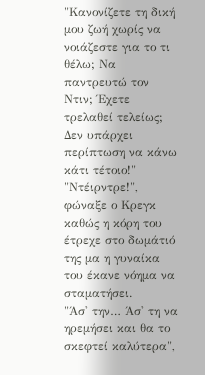"Κανονίζετε τη δική μου ζωή χωρίς να νοιάζεστε για το τι θέλω; Να παντρευτώ τον Ντιν; Έχετε τρελαθεί τελείως; Δεν υπάρχει περίπτωση να κάνω κάτι τέτοιο!"
"Ντέιρντρε!", φώναξε ο Κρεγκ καθώς η κόρη του έτρεχε στο δωμάτιό της μα η γυναίκα του έκανε νόημα να σταματήσει.
"Άσ' την… Άσ' τη να ηρεμήσει και θα το σκεφτεί καλύτερα",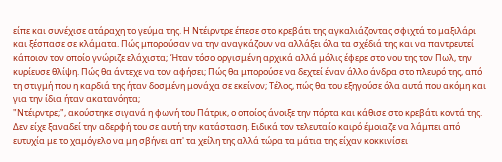είπε και συνέχισε ατάραχη το γεύμα της. Η Ντέιρντρε έπεσε στο κρεβάτι της αγκαλιάζοντας σφιχτά το μαξιλάρι και ξέσπασε σε κλάματα. Πώς μπορούσαν να την αναγκάζουν να αλλάξει όλα τα σχέδιά της και να παντρευτεί κάποιον τον οποίο γνώριζε ελάχιστα; Ήταν τόσο οργισμένη αρχικά αλλά μόλις έφερε στο νου της τον Πωλ, την κυρίευσε θλίψη. Πώς θα άντεχε να τον αφήσει; Πώς θα μπορούσε να δεχτεί έναν άλλο άνδρα στο πλευρό της, από τη στιγμή που η καρδιά της ήταν δοσμένη μονάχα σε εκείνον; Τέλος, πώς θα του εξηγούσε όλα αυτά που ακόμη και για την ίδια ήταν ακατανόητα;
"Ντέιρντρε;", ακούστηκε σιγανά η φωνή του Πάτρικ, ο οποίος άνοιξε την πόρτα και κάθισε στο κρεβάτι κοντά της. Δεν είχε ξαναδεί την αδερφή του σε αυτή την κατάσταση. Ειδικά τον τελευταίο καιρό έμοιαζε να λάμπει από ευτυχία με το χαμόγελο να μη σβήνει απ' τα χείλη της αλλά τώρα τα μάτια της είχαν κοκκινίσει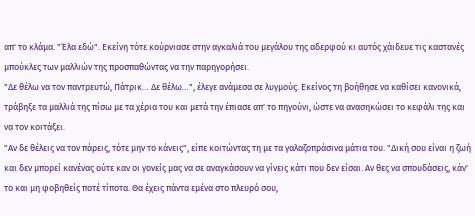απ' το κλάμα. "Έλα εδώ". Εκείνη τότε κούρνιασε στην αγκαλιά του μεγάλου της αδερφού κι αυτός χάιδευε τις καστανές μπούκλες των μαλλιών της προσπαθώντας να την παρηγορήσει.
"Δε θέλω να τον παντρευτώ, Πάτρικ… Δε θέλω…", έλεγε ανάμεσα σε λυγμούς. Εκείνος τη βοήθησε να καθίσει κανονικά, τράβηξε τα μαλλιά της πίσω με τα χέρια του και μετά την έπιασε απ' το πηγούνι, ώστε να ανασηκώσει το κεφάλι της και να τον κοιτάξει.
"Αν δε θέλεις να τον πάρεις, τότε μην το κάνεις", είπε κοιτώντας τη με τα γαλαζοπράσινα μάτια του. "Δική σου είναι η ζωή και δεν μπορεί κανένας ούτε καν οι γονείς μας να σε αναγκάσουν να γίνεις κάτι που δεν είσαι. Αν θες να σπουδάσεις, κάν' το και μη φοβηθείς ποτέ τίποτα. Θα έχεις πάντα εμένα στο πλευρό σου,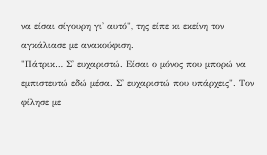να είσαι σίγουρη γι' αυτό", της είπε κι εκείνη τον αγκάλιασε με ανακούφιση.
"Πάτρικ… Σ' ευχαριστώ. Είσαι ο μόνος που μπορώ να εμπιστευτώ εδώ μέσα. Σ' ευχαριστώ που υπάρχεις". Τον φίλησε με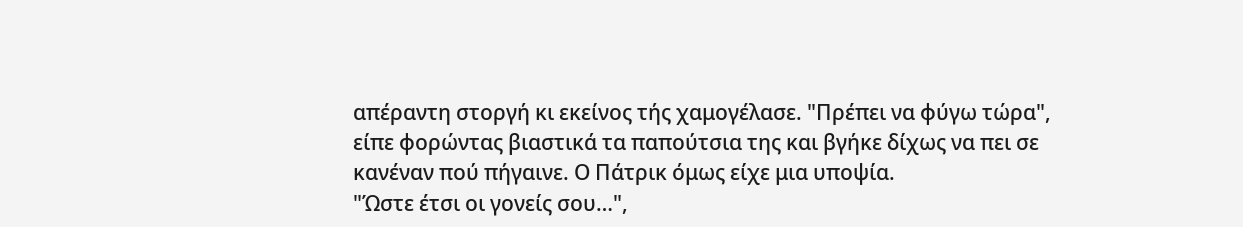απέραντη στοργή κι εκείνος τής χαμογέλασε. "Πρέπει να φύγω τώρα", είπε φορώντας βιαστικά τα παπούτσια της και βγήκε δίχως να πει σε κανέναν πού πήγαινε. Ο Πάτρικ όμως είχε μια υποψία.
"Ώστε έτσι οι γονείς σου…",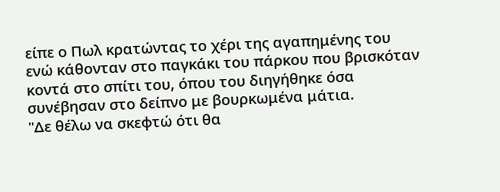είπε ο Πωλ κρατώντας το χέρι της αγαπημένης του ενώ κάθονταν στο παγκάκι του πάρκου που βρισκόταν κοντά στο σπίτι του, όπου του διηγήθηκε όσα συνέβησαν στο δείπνο με βουρκωμένα μάτια.
"Δε θέλω να σκεφτώ ότι θα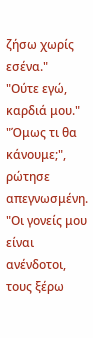ζήσω χωρίς εσένα."
"Ούτε εγώ, καρδιά μου."
"Όμως τι θα κάνουμε;", ρώτησε απεγνωσμένη. "Οι γονείς μου είναι ανένδοτοι, τους ξέρω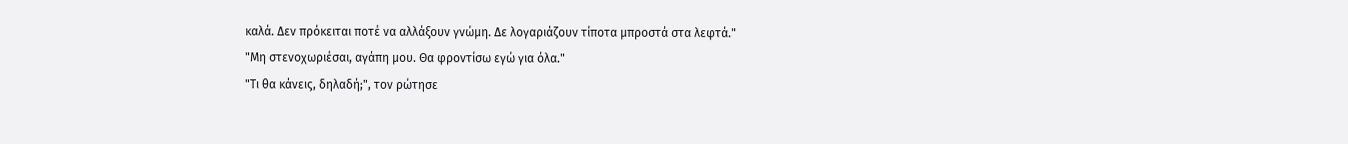καλά. Δεν πρόκειται ποτέ να αλλάξουν γνώμη. Δε λογαριάζουν τίποτα μπροστά στα λεφτά."
"Μη στενοχωριέσαι, αγάπη μου. Θα φροντίσω εγώ για όλα."
"Τι θα κάνεις, δηλαδή;", τον ρώτησε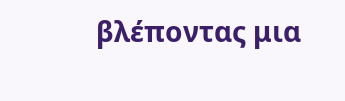βλέποντας μια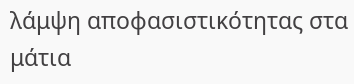λάμψη αποφασιστικότητας στα μάτια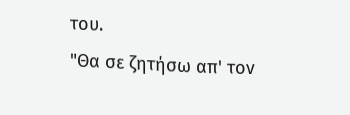του.
"Θα σε ζητήσω απ' τον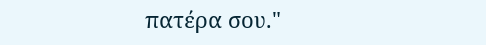πατέρα σου."